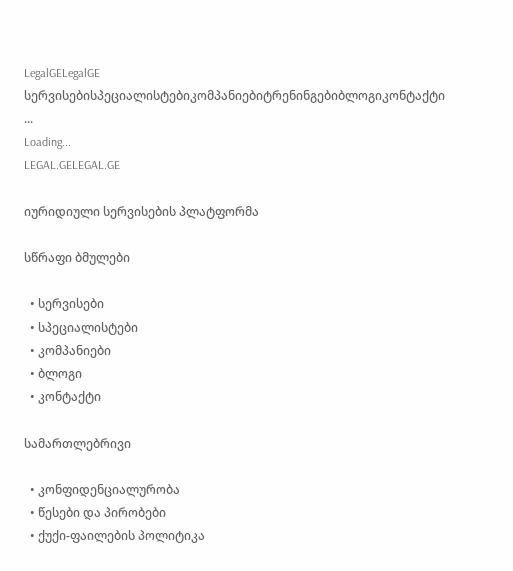LegalGELegalGE
სერვისებისპეციალისტებიკომპანიებიტრენინგებიბლოგიკონტაქტი
...
Loading...
LEGAL.GELEGAL.GE

იურიდიული სერვისების პლატფორმა

სწრაფი ბმულები

  • სერვისები
  • სპეციალისტები
  • კომპანიები
  • ბლოგი
  • კონტაქტი

სამართლებრივი

  • კონფიდენციალურობა
  • წესები და პირობები
  • ქუქი-ფაილების პოლიტიკა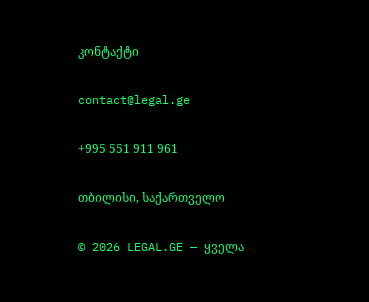კონტაქტი

contact@legal.ge

+995 551 911 961

თბილისი, საქართველო

© 2026 LEGAL.GE — ყველა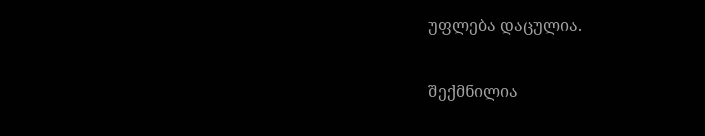უფლება დაცულია.

შექმნილია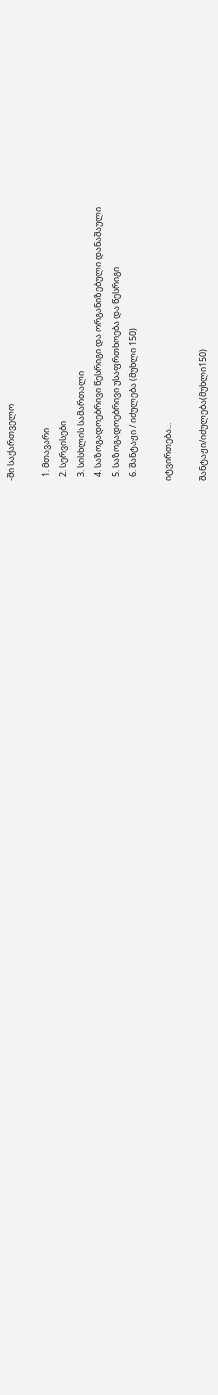-ში საქართველო

  1. მთავარი
  2. სერვისები
  3. სისხლის სამართალი
  4. საზოგადოებრივი წესრიგი და ორგანიზებული დანაშაული
  5. საზოგადოებრივი უსაფრთხოება და წესრიგი
  6. შანტაჟი / იძულება (მუხლი 150)

იტვირთება...

შანტაჟი/იძულება(მუხლი150)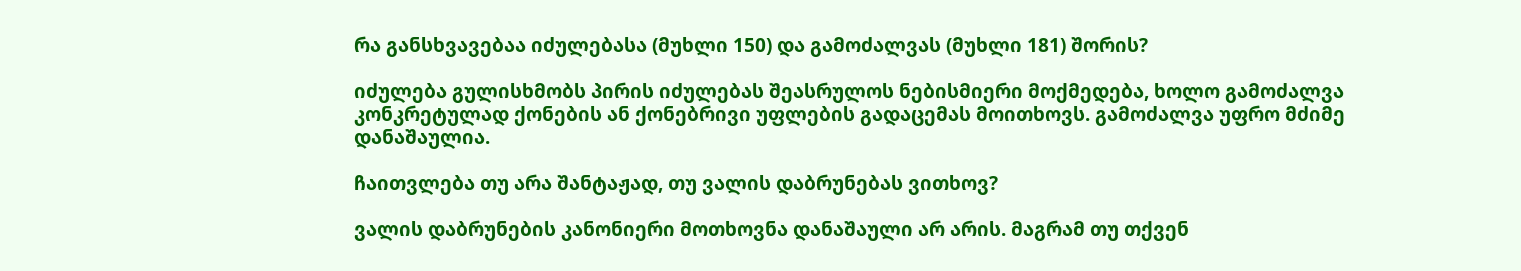რა განსხვავებაა იძულებასა (მუხლი 150) და გამოძალვას (მუხლი 181) შორის?

იძულება გულისხმობს პირის იძულებას შეასრულოს ნებისმიერი მოქმედება, ხოლო გამოძალვა კონკრეტულად ქონების ან ქონებრივი უფლების გადაცემას მოითხოვს. გამოძალვა უფრო მძიმე დანაშაულია.

ჩაითვლება თუ არა შანტაჟად, თუ ვალის დაბრუნებას ვითხოვ?

ვალის დაბრუნების კანონიერი მოთხოვნა დანაშაული არ არის. მაგრამ თუ თქვენ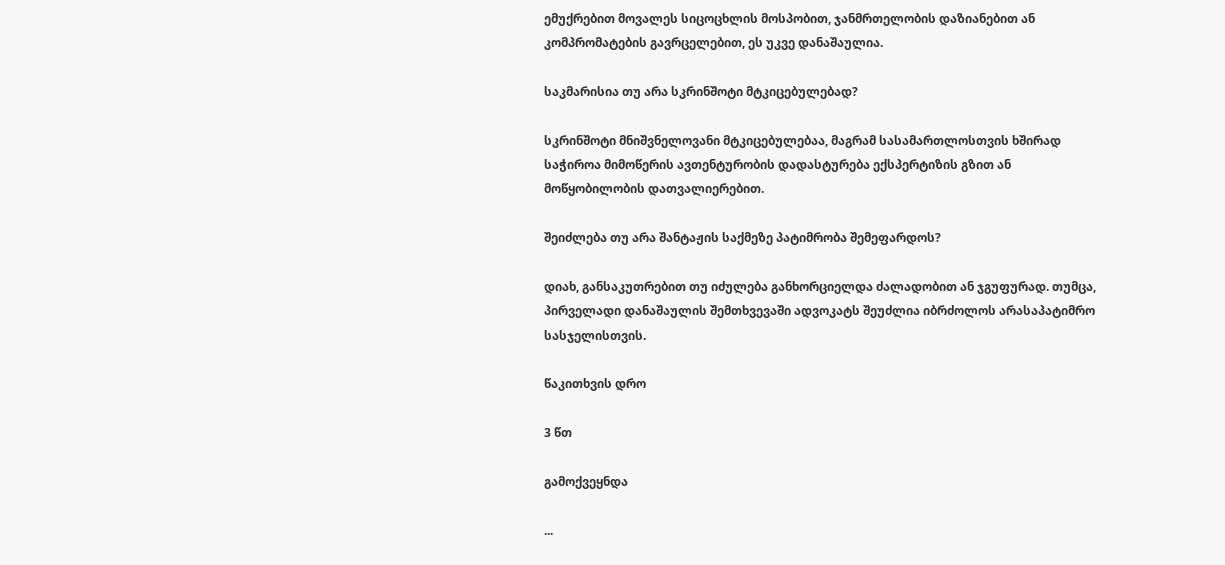ემუქრებით მოვალეს სიცოცხლის მოსპობით, ჯანმრთელობის დაზიანებით ან კომპრომატების გავრცელებით, ეს უკვე დანაშაულია.

საკმარისია თუ არა სკრინშოტი მტკიცებულებად?

სკრინშოტი მნიშვნელოვანი მტკიცებულებაა, მაგრამ სასამართლოსთვის ხშირად საჭიროა მიმოწერის ავთენტურობის დადასტურება ექსპერტიზის გზით ან მოწყობილობის დათვალიერებით.

შეიძლება თუ არა შანტაჟის საქმეზე პატიმრობა შემეფარდოს?

დიახ, განსაკუთრებით თუ იძულება განხორციელდა ძალადობით ან ჯგუფურად. თუმცა, პირველადი დანაშაულის შემთხვევაში ადვოკატს შეუძლია იბრძოლოს არასაპატიმრო სასჯელისთვის.

წაკითხვის დრო

3 წთ

გამოქვეყნდა

...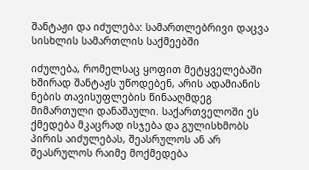შანტაჟი და იძულება: სამართლებრივი დაცვა სისხლის სამართლის საქმეებში

იძულება, რომელსაც ყოფით მეტყველებაში ხშირად შანტაჟს უწოდებენ, არის ადამიანის ნების თავისუფლების წინააღმდეგ მიმართული დანაშაული. საქართველოში ეს ქმედება მკაცრად ისჯება და გულისხმობს პირის აიძულებას, შეასრულოს ან არ შეასრულოს რაიმე მოქმედება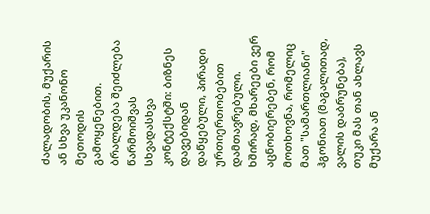ძალადობის, მუქარის ან სხვა უკანონო მეთოდის გამოყენებით. ბრალდება შეიძლება წარმოიშვას სხვადასხვა კონტექსტში: ბიზნეს დავებიდან დაწყებული, პირადი ურთიერთობებით დამთავრებული. ხშირად, მხარეები ვერ აცნობიერებენ, რომ მოთხოვნა, რომელიც მათ "სამართლიანი" ჰგონიათ (მაგალითად, ვალის დაბრუნება), თუკი მას თან ახლავს მუქარა ან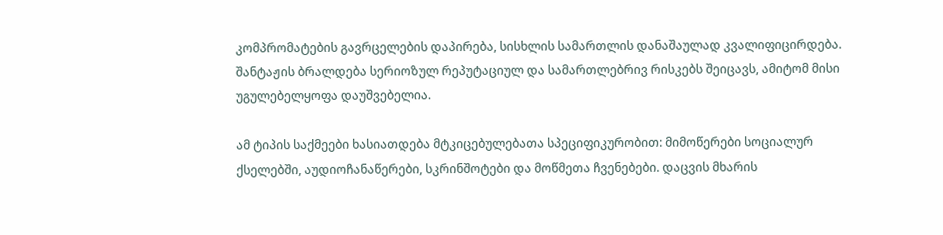კომპრომატების გავრცელების დაპირება, სისხლის სამართლის დანაშაულად კვალიფიცირდება. შანტაჟის ბრალდება სერიოზულ რეპუტაციულ და სამართლებრივ რისკებს შეიცავს, ამიტომ მისი უგულებელყოფა დაუშვებელია.

ამ ტიპის საქმეები ხასიათდება მტკიცებულებათა სპეციფიკურობით: მიმოწერები სოციალურ ქსელებში, აუდიოჩანაწერები, სკრინშოტები და მოწმეთა ჩვენებები. დაცვის მხარის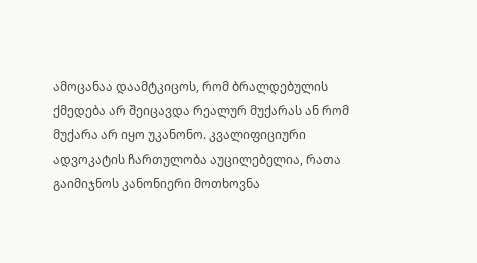ამოცანაა დაამტკიცოს, რომ ბრალდებულის ქმედება არ შეიცავდა რეალურ მუქარას ან რომ მუქარა არ იყო უკანონო. კვალიფიციური ადვოკატის ჩართულობა აუცილებელია, რათა გაიმიჯნოს კანონიერი მოთხოვნა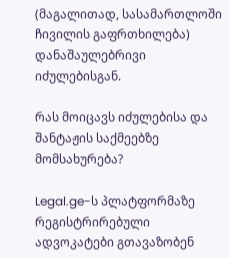(მაგალითად, სასამართლოში ჩივილის გაფრთხილება) დანაშაულებრივი იძულებისგან.

რას მოიცავს იძულებისა და შანტაჟის საქმეებზე მომსახურება?

Legal.ge-ს პლატფორმაზე რეგისტრირებული ადვოკატები გთავაზობენ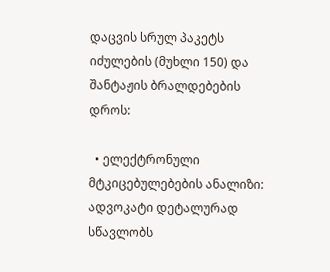დაცვის სრულ პაკეტს იძულების (მუხლი 150) და შანტაჟის ბრალდებების დროს:

  • ელექტრონული მტკიცებულებების ანალიზი: ადვოკატი დეტალურად სწავლობს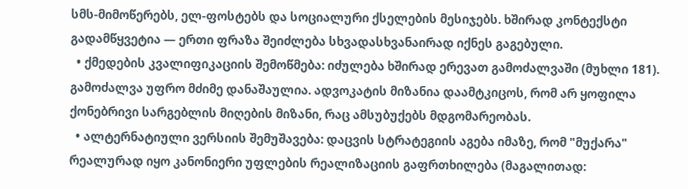სმს-მიმოწერებს, ელ-ფოსტებს და სოციალური ქსელების მესიჯებს. ხშირად კონტექსტი გადამწყვეტია — ერთი ფრაზა შეიძლება სხვადასხვანაირად იქნეს გაგებული.
  • ქმედების კვალიფიკაციის შემოწმება: იძულება ხშირად ერევათ გამოძალვაში (მუხლი 181). გამოძალვა უფრო მძიმე დანაშაულია. ადვოკატის მიზანია დაამტკიცოს, რომ არ ყოფილა ქონებრივი სარგებლის მიღების მიზანი, რაც ამსუბუქებს მდგომარეობას.
  • ალტერნატიული ვერსიის შემუშავება: დაცვის სტრატეგიის აგება იმაზე, რომ "მუქარა" რეალურად იყო კანონიერი უფლების რეალიზაციის გაფრთხილება (მაგალითად: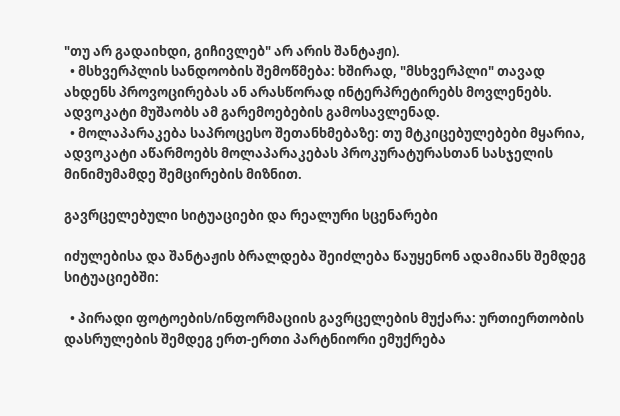"თუ არ გადაიხდი, გიჩივლებ" არ არის შანტაჟი).
  • მსხვერპლის სანდოობის შემოწმება: ხშირად, "მსხვერპლი" თავად ახდენს პროვოცირებას ან არასწორად ინტერპრეტირებს მოვლენებს. ადვოკატი მუშაობს ამ გარემოებების გამოსავლენად.
  • მოლაპარაკება საპროცესო შეთანხმებაზე: თუ მტკიცებულებები მყარია, ადვოკატი აწარმოებს მოლაპარაკებას პროკურატურასთან სასჯელის მინიმუმამდე შემცირების მიზნით.

გავრცელებული სიტუაციები და რეალური სცენარები

იძულებისა და შანტაჟის ბრალდება შეიძლება წაუყენონ ადამიანს შემდეგ სიტუაციებში:

  • პირადი ფოტოების/ინფორმაციის გავრცელების მუქარა: ურთიერთობის დასრულების შემდეგ ერთ-ერთი პარტნიორი ემუქრება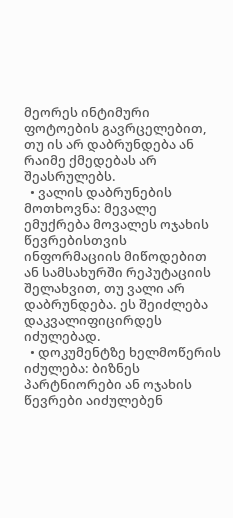მეორეს ინტიმური ფოტოების გავრცელებით, თუ ის არ დაბრუნდება ან რაიმე ქმედებას არ შეასრულებს.
  • ვალის დაბრუნების მოთხოვნა: მევალე ემუქრება მოვალეს ოჯახის წევრებისთვის ინფორმაციის მიწოდებით ან სამსახურში რეპუტაციის შელახვით, თუ ვალი არ დაბრუნდება. ეს შეიძლება დაკვალიფიცირდეს იძულებად.
  • დოკუმენტზე ხელმოწერის იძულება: ბიზნეს პარტნიორები ან ოჯახის წევრები აიძულებენ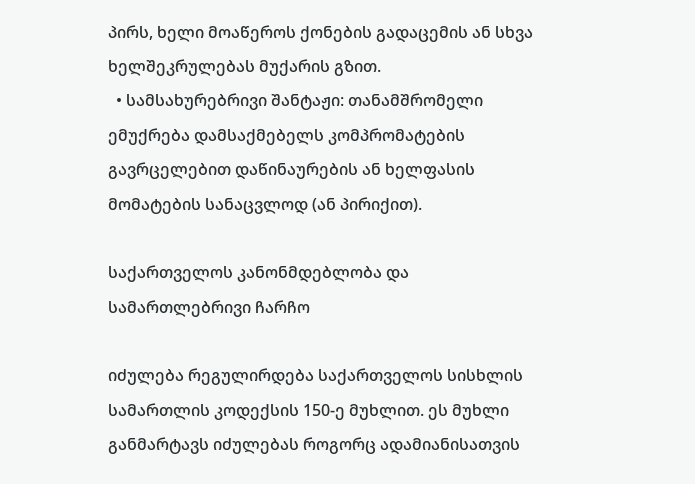პირს, ხელი მოაწეროს ქონების გადაცემის ან სხვა ხელშეკრულებას მუქარის გზით.
  • სამსახურებრივი შანტაჟი: თანამშრომელი ემუქრება დამსაქმებელს კომპრომატების გავრცელებით დაწინაურების ან ხელფასის მომატების სანაცვლოდ (ან პირიქით).

საქართველოს კანონმდებლობა და სამართლებრივი ჩარჩო

იძულება რეგულირდება საქართველოს სისხლის სამართლის კოდექსის 150-ე მუხლით. ეს მუხლი განმარტავს იძულებას როგორც ადამიანისათვის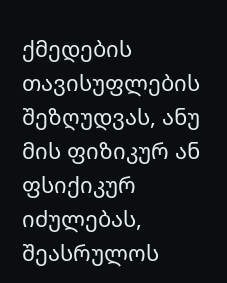ქმედების თავისუფლების შეზღუდვას, ანუ მის ფიზიკურ ან ფსიქიკურ იძულებას, შეასრულოს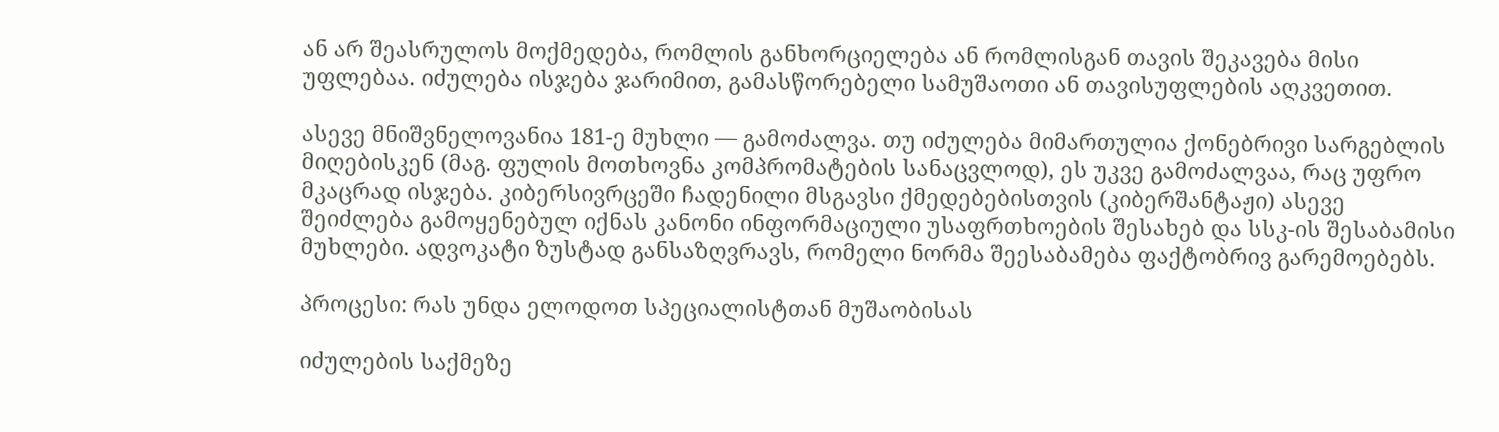ან არ შეასრულოს მოქმედება, რომლის განხორციელება ან რომლისგან თავის შეკავება მისი უფლებაა. იძულება ისჯება ჯარიმით, გამასწორებელი სამუშაოთი ან თავისუფლების აღკვეთით.

ასევე მნიშვნელოვანია 181-ე მუხლი — გამოძალვა. თუ იძულება მიმართულია ქონებრივი სარგებლის მიღებისკენ (მაგ. ფულის მოთხოვნა კომპრომატების სანაცვლოდ), ეს უკვე გამოძალვაა, რაც უფრო მკაცრად ისჯება. კიბერსივრცეში ჩადენილი მსგავსი ქმედებებისთვის (კიბერშანტაჟი) ასევე შეიძლება გამოყენებულ იქნას კანონი ინფორმაციული უსაფრთხოების შესახებ და სსკ-ის შესაბამისი მუხლები. ადვოკატი ზუსტად განსაზღვრავს, რომელი ნორმა შეესაბამება ფაქტობრივ გარემოებებს.

პროცესი: რას უნდა ელოდოთ სპეციალისტთან მუშაობისას

იძულების საქმეზე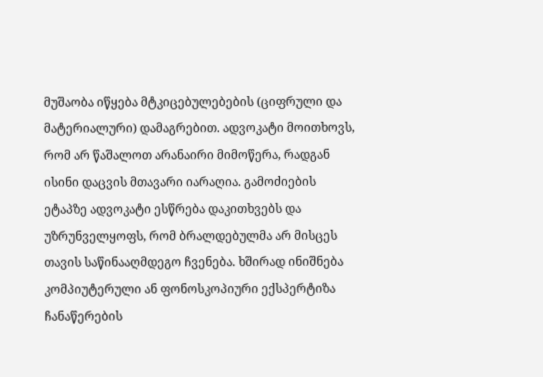მუშაობა იწყება მტკიცებულებების (ციფრული და მატერიალური) დამაგრებით. ადვოკატი მოითხოვს, რომ არ წაშალოთ არანაირი მიმოწერა, რადგან ისინი დაცვის მთავარი იარაღია. გამოძიების ეტაპზე ადვოკატი ესწრება დაკითხვებს და უზრუნველყოფს, რომ ბრალდებულმა არ მისცეს თავის საწინააღმდეგო ჩვენება. ხშირად ინიშნება კომპიუტერული ან ფონოსკოპიური ექსპერტიზა ჩანაწერების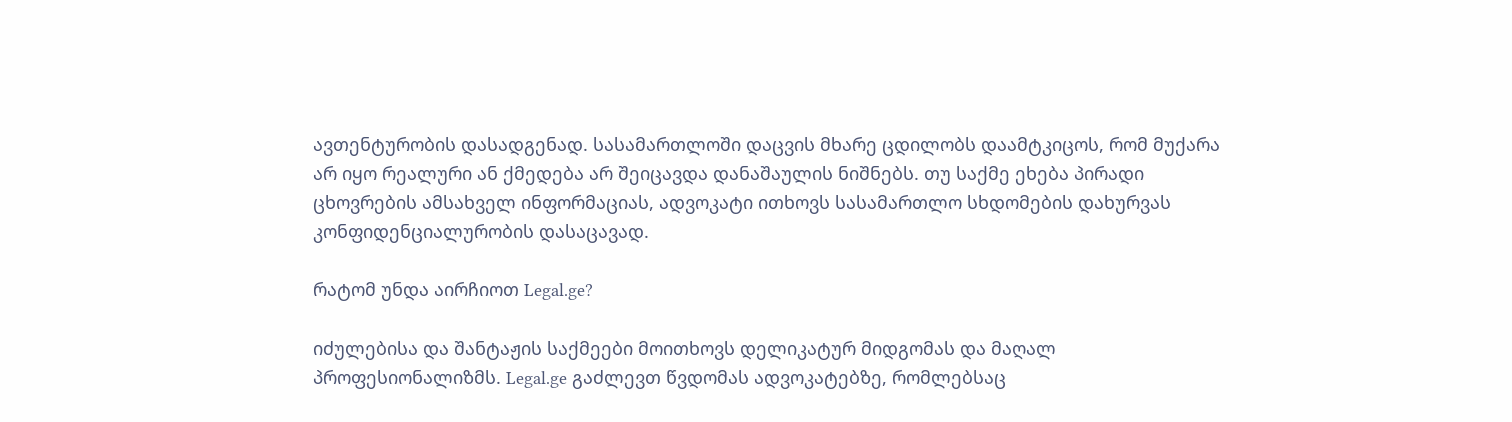ავთენტურობის დასადგენად. სასამართლოში დაცვის მხარე ცდილობს დაამტკიცოს, რომ მუქარა არ იყო რეალური ან ქმედება არ შეიცავდა დანაშაულის ნიშნებს. თუ საქმე ეხება პირადი ცხოვრების ამსახველ ინფორმაციას, ადვოკატი ითხოვს სასამართლო სხდომების დახურვას კონფიდენციალურობის დასაცავად.

რატომ უნდა აირჩიოთ Legal.ge?

იძულებისა და შანტაჟის საქმეები მოითხოვს დელიკატურ მიდგომას და მაღალ პროფესიონალიზმს. Legal.ge გაძლევთ წვდომას ადვოკატებზე, რომლებსაც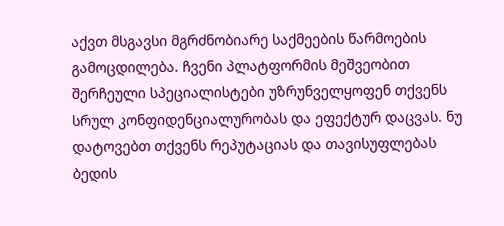აქვთ მსგავსი მგრძნობიარე საქმეების წარმოების გამოცდილება. ჩვენი პლატფორმის მეშვეობით შერჩეული სპეციალისტები უზრუნველყოფენ თქვენს სრულ კონფიდენციალურობას და ეფექტურ დაცვას. ნუ დატოვებთ თქვენს რეპუტაციას და თავისუფლებას ბედის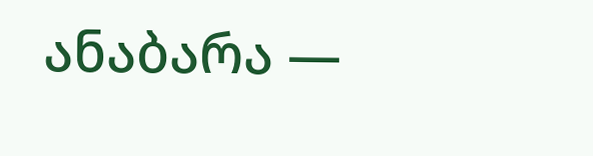ანაბარა —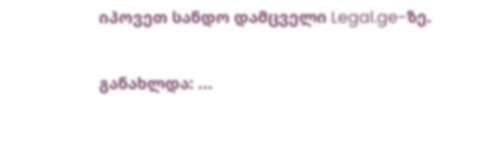იპოვეთ სანდო დამცველი Legal.ge-ზე.

განახლდა: ...